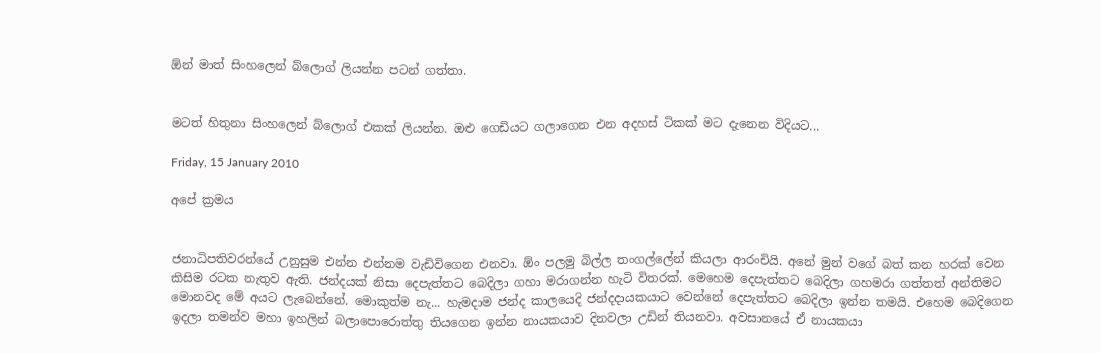ඕන් මාත් සිංහලෙන් බ්ලොග් ලියන්න පටන් ගත්තා.


මටත් හිතුනා සිංහලෙන් බ්ලොග් එකක් ලියන්න. ඔළු ගෙඩියට ගලාගෙන එන අදහස් ටිකක් මට දැනෙන විදියට...

Friday, 15 January 2010

අපේ ක්‍රමය


ජනාධිපතිවරන්යේ උනුසුම එන්න එන්නම වැඩිවිගෙන එනවා. ඕං පලමු බිල්ල තංගල්ලේන් කියලා ආරංචියි. අනේ මුන් වගේ බත් කන හරක් වෙන කිසිම රටක නැතුව ඇති. ජන්දයක් නිසා දෙපැත්තට බෙදිලා ගහා මරාගන්න හැටි විතරක්. මෙහෙම දෙපැත්තට බෙදිලා ගහමරා ගත්තත් අන්තිමට මොනවද මේ අයට ලැබෙන්නේ. මොකුත්ම නැ... හැමදාම ජන්ද කාලයෙදි ජන්දදායකයාට වෙන්නේ දෙපැත්තට බෙදිලා ඉන්න තමයි. එහෙම බෙදිගෙන ඉදලා තමන්ව මහා ඉහලින් බලාපොරොත්තු තියගෙන ඉන්න නායකයාව දිනවලා උඩින් තියනවා. අවසානයේ ඒ නායකයා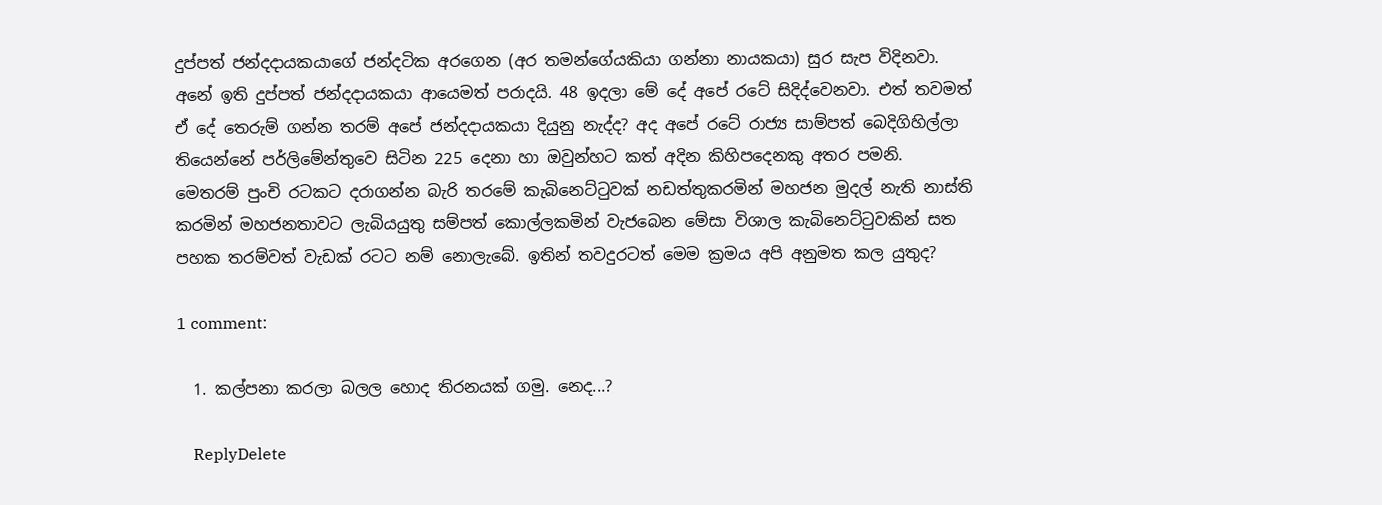දුප්පත් ජන්දදායකයාගේ ජන්දටික අරගෙන (අර තමන්ගේයකියා ගන්නා නායකයා) සුර සැප විදිනවා. අනේ ඉති දුප්පත් ජන්දදායකයා ආයෙමත් පරාදයි. 48 ඉදලා මේ දේ අපේ රටේ සිදිද්වෙනවා. එත් තවමත් ඒ දේ තෙරුම් ගන්න තරම් අපේ ජන්දදායකයා දියුනු නැද්ද? අද අපේ රටේ රාජ්‍ය සාම්පත් බෙදිගිහිල්ලා තියෙන්නේ පර්ලිමේන්තුවෙ සිටින 225 දෙනා හා ඔවුන්හට කත් අදින කිහිපදෙනකු අතර පමනි. මෙතරම් පුංචි රටකට දරාගන්න බැරි තරමේ කැබිනෙට්‍ටුවක් නඩත්තුකරමින් මහජන මුදල් නැති නාස්ති කරමින් මහජනතාවට ලැබියයුතු සම්පත් කොල්ලකමින් වැජබෙන මේසා විශාල කැබිනෙට්‍ටුවකින් සත පහක තරම්වත් වැඩක් රටට නම් නොලැබේ. ඉතින් තවදුරටත් මෙම ක්‍රමය අපි අනුමත කල යුතුද?

1 comment:

  1. කල්පනා කරලා බලල හොද තිරනයක් ගමු. නෙද...?

    ReplyDelete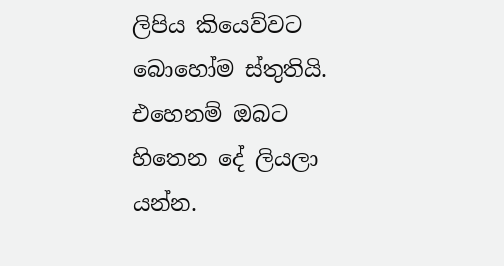ලිපිය කියෙව්වට බොහෝම ස්තුතියි. එහෙනම් ඔබට හිතෙන දේ ලියලා යන්න.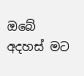ඔබේ අදහස් මට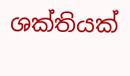ශක්තියක්